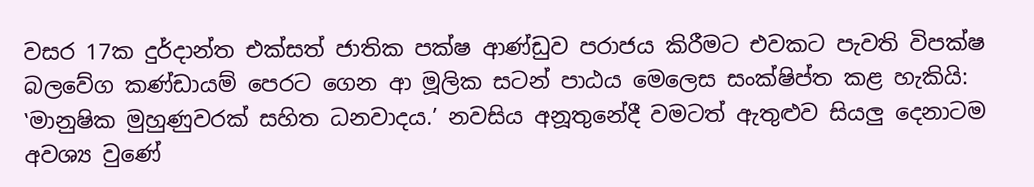වසර 17ක දුර්දාන්ත එක්සත් ජාතික පක්ෂ ආණ්ඩුව පරාජය කිරීමට එවකට පැවති විපක්ෂ බලවේග කණ්ඩායම් පෙරට ගෙන ආ මූලික සටන් පාඨය මෙලෙස සංක්ෂිප්ත කළ හැකියි: ‛මානුෂික මුහුණුවරක් සහිත ධනවාදය.’ නවසිය අනූතුනේදී වමටත් ඇතුළුව සියලු දෙනාටම අවශ්‍ය වුණේ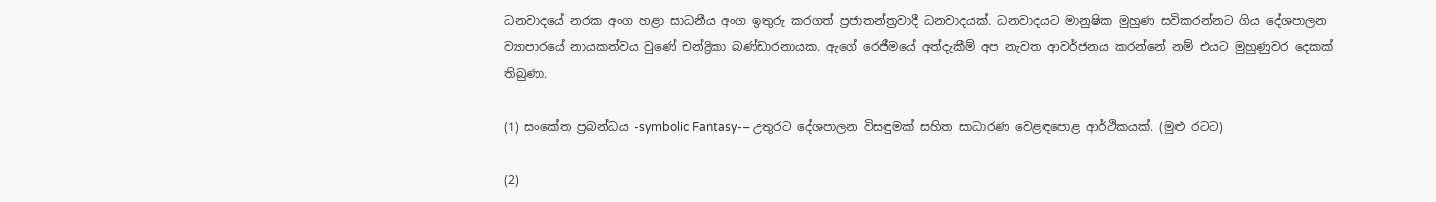ධනවාදයේ නරක අංග හළා සාධනීය අංග ඉතුරු කරගත් ප්‍රජාතන්ත්‍රවාදී ධනවාදයක්. ධනවාදයට මානුෂික මුහුණ සවිකරන්නට ගිය දේශපාලන ව්‍යාපාරයේ නායකත්වය වුණේ චන්ද්‍රිකා බණ්ඩාරනායක. ඇගේ රෙජීමයේ අත්දැකීම් අප නැවත ආවර්ජනය කරන්නේ නම් එයට මුහුණුවර දෙකක් තිබුණා.

(1) සංකේත ප්‍රබන්ධය -symbolic Fantasy-– උතුරට දේශපාලන විසඳුමක් සහිත සාධාරණ වෙළඳපොළ ආර්ථිකයක්. (මුළු රටට)

(2)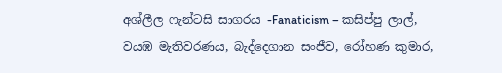අශ්ලීල ෆැන්ටසි සාගරය -Fanaticism – කසිප්පු ලාල්, වයඹ මැතිවරණය, බැද්දෙගාන සංජීව, රෝහණ කුමාර,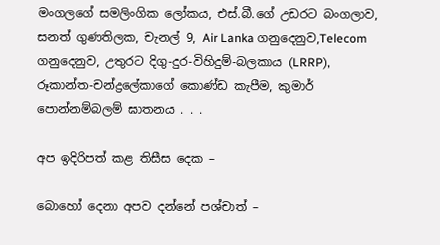මංගලගේ සමලිංගික ලෝකය, එස්.බී.ගේ උඩරට බංගලාව, සනත් ගුණතිලක, චැනල් 9, Air Lanka ගනුදෙනුව,Telecom  ගනුදෙනුව, උතුරට දිගු-දුර-විහිදුම්-බලකාය (LRRP), රූකාන්ත-චන්ද්‍රලේකාගේ කොණ්ඩ කැපීම, කුමාර් පොන්නම්බලම් ඝාතනය . . .

අප ඉදිරිපත් කළ තිසීස දෙක –

බොහෝ දෙනා අපව දන්නේ පශ්චාත් –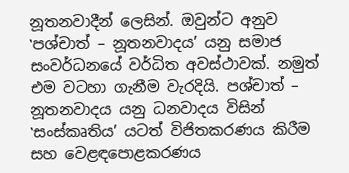නූතනවාදීන් ලෙසින්. ඔවුන්ට අනුව ‛පශ්චාත් – නූතනවාදය’ යනු සමාජ සංවර්ධනයේ වර්ධිත අවස්ථාවක්. නමුත් එම වටහා ගැනීම වැරදියි. පශ්චාත් – නූතනවාදය යනු ධනවාදය විසින් ‛සංස්කෘතිය’ යටත් විජිතකරණය කිරීම සහ වෙළඳපොළකරණය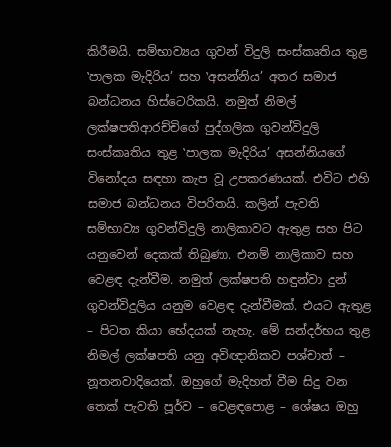කිරීමයි. සම්භාව්‍යය ගුවන් විදුලි සංස්කෘතිය තුළ ‛පාලක මැදිරිය’ සහ ‛අසන්නිය’ අතර සමාජ බන්ධනය හිස්ටෙරිකයි. නමුත් නිමල් ලක්ෂපතිආරච්චිගේ පුද්ගලික ගුවන්විදුලි සංස්කෘතිය තුළ ‛පාලක මැදිරිය’ අසන්නියගේ විනෝදය සඳහා කැප වූ උපකරණයක්. එවිට එහි සමාජ බන්ධනය විපරිතයි. කලින් පැවති සම්භාව්‍ය ගුවන්විදුලි නාලිකාවට ඇතුළ සහ පිට යනුවෙන් දෙකක් තිබුණා. එනම් නාලිකාව සහ වෙළඳ දැන්වීම. නමුත් ලක්ෂපති හඳුන්වා දුන් ගුවන්විදුලිය යනුම වෙළඳ දැන්වීමක්. එයට ඇතුළ – පිටත කියා භේදයක් නැහැ. මේ සන්දර්භය තුළ නිමල් ලක්ෂපති යනු අවිඥානිකව පශ්චාත් – නූතනවාදියෙක්. ඔහුගේ මැදිහත් වීම සිදු වන තෙක් පැවති පූර්ව – වෙළඳපොළ – ශේෂය ඔහු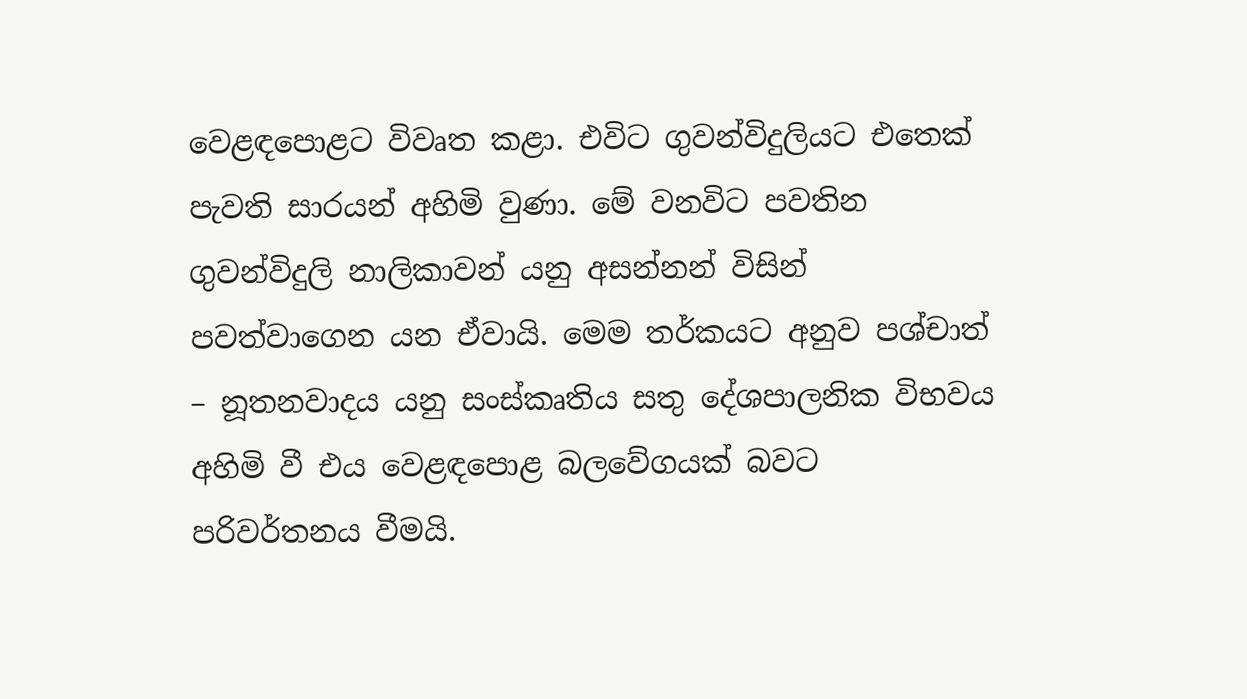වෙළඳපොළට විවෘත කළා. එවිට ගුවන්විදුලියට එතෙක් පැවති සාරයන් අහිමි වුණා. මේ වනවිට පවතින ගුවන්විදුලි නාලිකාවන් යනු අසන්නන් විසින් පවත්වාගෙන යන ඒවායි. මෙම තර්කයට අනුව පශ්චාත් – නූතනවාදය යනු සංස්කෘතිය සතු දේශපාලනික විභවය අහිමි වී එය වෙළඳපොළ බලවේගයක් බවට පරිවර්තනය වීමයි.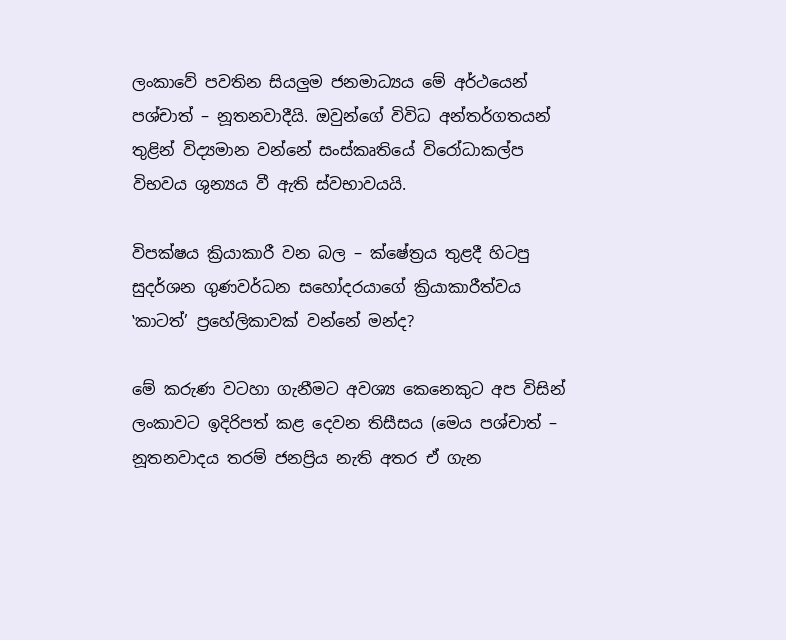ලංකාවේ පවතින සියලුම ජනමාධ්‍යය මේ අර්ථයෙන් පශ්චාත් – නූතනවාදීයි. ඔවුන්ගේ විවිධ අන්තර්ගතයන් තුළින් විද්‍යමාන වන්නේ සංස්කෘතියේ විරෝධාකල්ප විභවය ශුන්‍යය වී ඇති ස්වභාවයයි.

විපක්ෂය ක්‍රියාකාරී වන බල – ක්ෂේත්‍රය තුළදී හිටපු සුදර්ශන ගුණවර්ධන සහෝදරයාගේ ක්‍රියාකාරීත්වය ‛කාටත්’ ප්‍රහේලිකාවක් වන්නේ මන්ද?

මේ කරුණ වටහා ගැනීමට අවශ්‍ය කෙනෙකුට අප විසින් ලංකාවට ඉදිරිපත් කළ දෙවන තිසීසය (මෙය පශ්චාත් – නූතනවාදය තරම් ජනප්‍රිය නැති අතර ඒ ගැන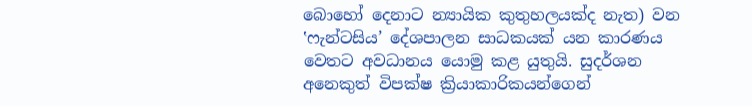බොහෝ දෙනාට න්‍යායික කුතුහලයක්ද නැත) වන ‛ෆැන්ටසිය’ දේශපාලන සාධකයක් යන කාරණය වෙතට අවධානය යොමු කළ යුතුයි. සුදර්ශන අනෙකුත් විපක්ෂ ක්‍රියාකාරිකයන්ගෙන්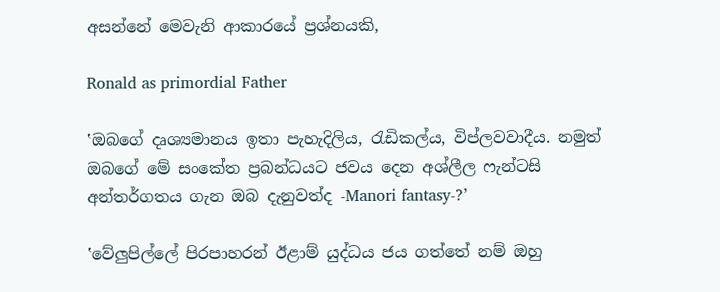අසන්නේ මෙවැනි ආකාරයේ ප්‍රශ්නයකි,

Ronald as primordial Father

‛ඔබගේ දෘශ්‍යමානය ඉතා පැහැදිලිය, රැඩිකල්ය, විප්ලවවාදීය. නමුත් ඔබගේ මේ සංකේත ප්‍රබන්ධයට ජවය දෙන අශ්ලීල ෆැන්ටසි අන්තර්ගතය ගැන ඔබ දැනුවත්ද -Manori fantasy-?’

‛වේලුපිල්ලේ පිරපාහරන් ඊළාම් යුද්ධය ජය ගත්තේ නම් ඔහු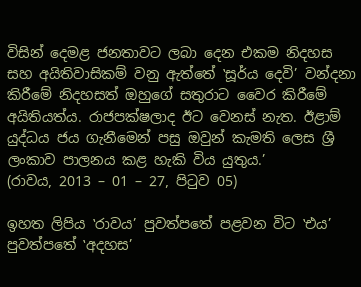විසින් දෙමළ ජනතාවට ලබා දෙන එකම නිදහස සහ අයිතිවාසිකම් වනු ඇත්තේ ‛සූර්ය දෙවි’ වන්දනා කිරීමේ නිදහසත් ඔහුගේ සතුරාට වෛර කිරීමේ අයිතියත්ය. රාජපක්ෂලාද ඊට වෙනස් නැත. ඊළාම් යුද්ධය ජය ගැනීමෙන් පසු ඔවුන් කැමති ලෙස ශ්‍රී ලංකාව පාලනය කළ හැකි විය යුතුය.’
(රාවය, 2013 – 01 – 27, පිටුව 05)

ඉහත ලිපිය ‛රාවය’ පුවත්පතේ පළවන විට ‛එය’ පුවත්පතේ ‛අදහස’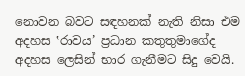නොවන බවට සඳහනක් නැති නිසා එම අදහස ‛රාවය’ ප්‍රධාන කතුතුමාගේද අදහස ලෙසින් භාර ගැනීමට සිදු වෙයි.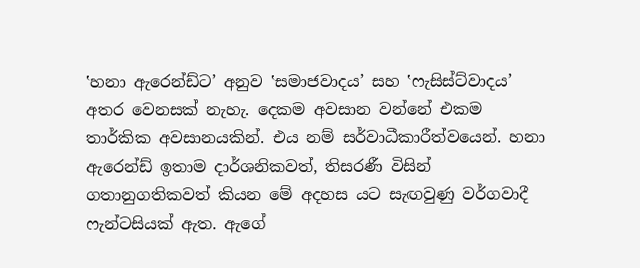‛හනා ඇරෙන්ඩ්ට’ අනුව ‛සමාජවාදය’ සහ ‛ෆැසිස්ට්වාදය’ අතර වෙනසක් නැහැ. දෙකම අවසාන වන්නේ එකම තාර්කික අවසානයකින්. එය නම් සර්වාධීකාරීත්වයෙන්. හනා ඇරෙන්ඩ් ඉතාම දාර්ශනිකවත්, තිසරණී විසින් ගතානුගතිකවත් කියන මේ අදහස යට සැඟවුණු වර්ගවාදී ෆැන්ටසියක් ඇත. ඇගේ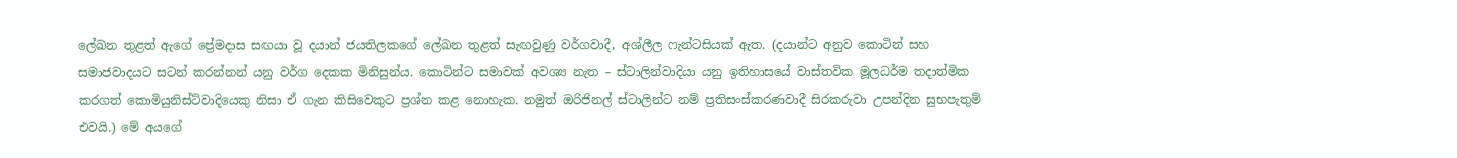ලේඛන තුළත් ඇගේ ප්‍රේමදාස සඟයා වූ දයාන් ජයතිලකගේ ලේඛන තුළත් සැඟවුණු වර්ගවාදී, අශ්ලීල ෆැන්ටසියක් ඇත. (දයාන්ට අනුව කොටින් සහ සමාජවාදයට සටන් කරන්නන් යනු වර්ග දෙකක මිනිසුන්ය. කොටින්ට සමාවක් අවශ්‍ය නැත – ස්ටාලින්වාදියා යනු ඉතිහාසයේ වාස්තවික මූලධර්ම තදාත්මික කරගත් කොමියුනිස්ට්වාදියෙකු නිසා ඒ ගැන කිසිවෙකුට ප්‍රශ්න කළ නොහැක. නමුත් ඔරිජිනල් ස්ටාලින්ට නම් ප්‍රතිසංස්කරණවාදී සිරකරුවා උපන්දින සුභපැතුම් එවයි.) මේ අයගේ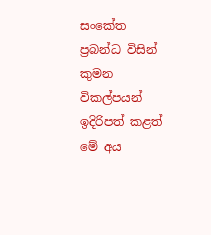සංකේත ප්‍රබන්ධ විසින් කුමන විකල්පයන් ඉදිරිපත් කළත් මේ අය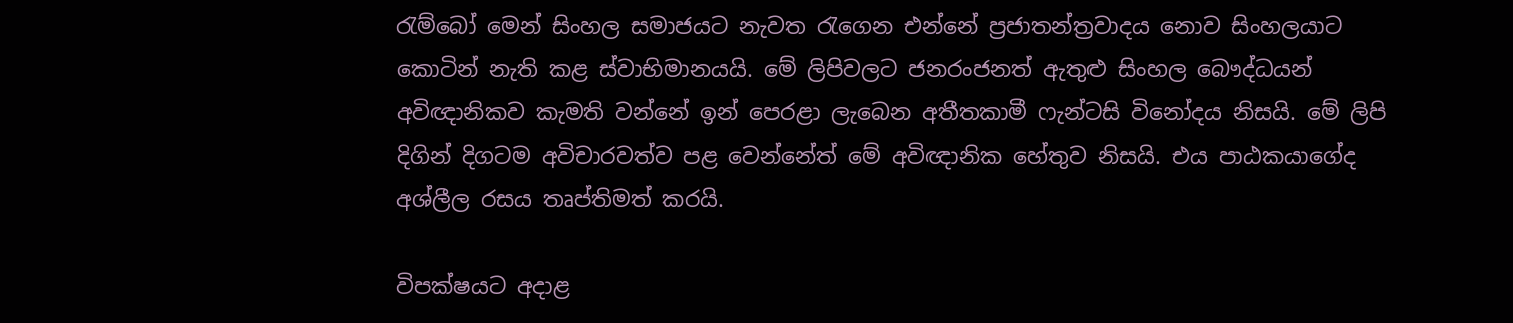රැම්බෝ මෙන් සිංහල සමාජයට නැවත රැගෙන එන්නේ ප්‍රජාතන්ත්‍රවාදය නොව සිංහලයාට කොටින් නැති කළ ස්වාභිමානයයි. මේ ලිපිවලට ජනරංජනත් ඇතුළු සිංහල බෞද්ධයන් අවිඥානිකව කැමති වන්නේ ඉන් පෙරළා ලැබෙන අතීතකාමී ෆැන්ටසි විනෝදය නිසයි. මේ ලිපි දිගින් දිගටම අවිචාරවත්ව පළ වෙන්නේත් මේ අවිඥානික හේතුව නිසයි. එය පාඨකයාගේද අශ්ලීල රසය තෘප්තිමත් කරයි.

විපක්ෂයට අදාළ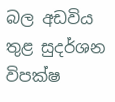බල අඩවිය තුළ සුදර්ශන විපක්ෂ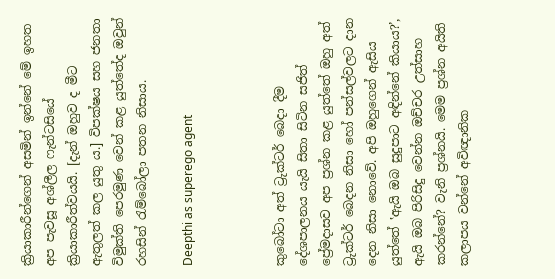ක්‍රියාකාරීන්ගෙන් අසමින් ඉන්නේ මේ ඉහත අප පැවසූ අශ්ලීල ෆැන්ටසියේ ක්‍රියාකාරීත්වයයි. [දැන් ඔහුව ද මීට ඇතුලත් කල යුතු ය.] විපක්ෂය සහ ජනතා විමුක්ති පෙරමුණ වෙන් කළ යුත්තේද ඔවුන් රහසින් රැම්බෝලා පතන නිසාය.

Deepthi as superego agent



කුබෝටා අත් ට්‍රුක්ටර් බෙදා දීම දේශපාලනය යැයි සිතා සිටින සජිත් ප්‍රේමදාසව අප ප්‍රශ්න කළ යුත්තේ ඔහු අත් ට්‍රුක්ටර් බෙදන නිසා හෝ පන්සල්වලට දාන දෙන නිසා නොවේ. අපි ඔහුගෙන් ඇසිය යුත්තේ ‛ඇයි ඔබ සුදුපාට අඳින්නේ කියාය?’, ඇයි ඔබ පිරිසිදු වෙන්න ඔච්චර උත්සාහ කරන්නේ? වැනි ප්‍රශ්නයි. මෙම ප්‍රශ්න අයිති කලාපය වන්නේ අවිඥානික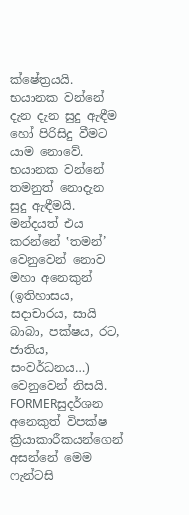ක්ෂේත්‍රයයි. භයානක වන්නේ දැන දැන සුදු ඇඳීම හෝ පිරිසිදු වීමට යාම නොවේ. භයානක වන්නේ තමනුත් නොදැන සුදු ඇඳීමයි. මන්දයත් එය කරන්නේ ‛තමන්’ වෙනුවෙන් නොව මහා අනෙකුන් (ඉතිහාසය, සදාචාරය, සායි බාබා, පක්ෂය, රට, ජාතිය, සංවර්ධනය…) වෙනුවෙන් නිසයි. FORMERසුදර්ශන අනෙකුත් විපක්ෂ ක්‍රියාකාරීකයන්ගෙන් අසන්නේ මෙම ෆැන්ටසි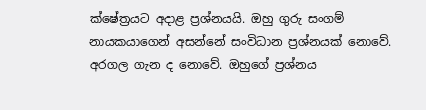ක්ෂේත්‍රයට අදාළ ප්‍රශ්නයයි. ඔහු ගුරු සංගම් නායකයාගෙන් අසන්නේ සංවිධාන ප්‍රශ්නයක් නොවේ. අරගල ගැන ද නොවේ. ඔහුගේ ප්‍රශ්නය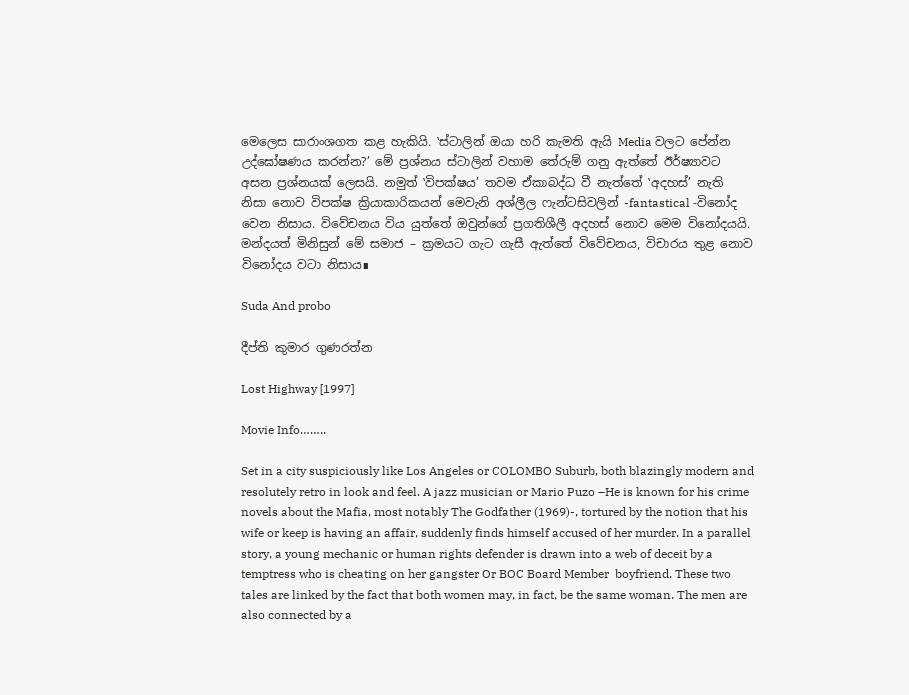මෙලෙස සාරාංශගත කළ හැකියි. ‛ස්ටාලින් ඔයා හරි කැමති ඇයි Media වලට පේන්න උද්ඝෝෂණය කරන්න?’ මේ ප්‍රශ්නය ස්ටාලින් වහාම තේරුම් ගනු ඇත්තේ ඊර්ෂ්‍යාවට අසන ප්‍රශ්නයක් ලෙසයි. නමුත් ‛විපක්ෂය’ තවම ඒකාබද්ධ වී නැත්තේ ‛අදහස්’ නැති නිසා නොව විපක්ෂ ක්‍රියාකාරිකයන් මෙවැනි අශ්ලීල ෆැන්ටසිවලින් -fantastical -විනෝද වෙන නිසාය. විවේචනය විය යුත්තේ ඔවුන්ගේ ප්‍රගතිශීලී අදහස් නොව මෙම විනෝදයයි. මන්දයත් මිනිසුන් මේ සමාජ – ක්‍රමයට ගැට ගැසී ඇත්තේ විවේචනය, විචාරය තුළ නොව විනෝදය වටා නිසාය∎

Suda And probo

දීප්ති කුමාර ගුණරත්න

Lost Highway [1997]

Movie Info……..

Set in a city suspiciously like Los Angeles or COLOMBO Suburb, both blazingly modern and resolutely retro in look and feel. A jazz musician or Mario Puzo –He is known for his crime novels about the Mafia, most notably The Godfather (1969)-, tortured by the notion that his wife or keep is having an affair, suddenly finds himself accused of her murder. In a parallel story, a young mechanic or human rights defender is drawn into a web of deceit by a temptress who is cheating on her gangster Or BOC Board Member  boyfriend. These two tales are linked by the fact that both women may, in fact, be the same woman. The men are also connected by a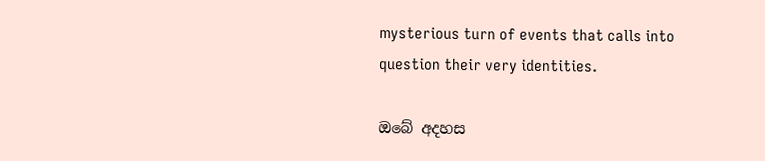mysterious turn of events that calls into question their very identities.

ඔබේ අදහස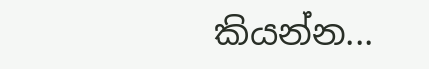කියන්න...